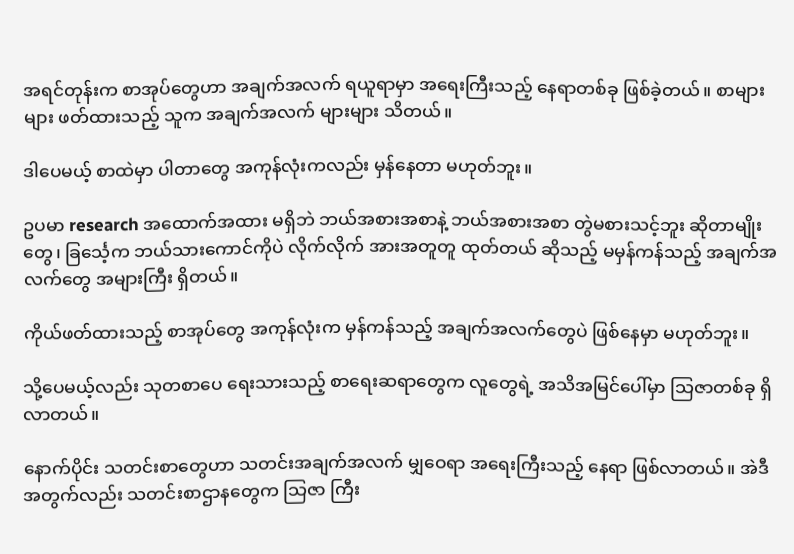အရင်တုန်းက စာအုပ်တွေဟာ အချက်အလက် ရယူရာမှာ အရေးကြီးသည့် နေရာတစ်ခု ဖြစ်ခဲ့တယ်။ စာများများ ဖတ်ထားသည့် သူက အချက်အလက် များများ သိတယ်။

ဒါပေမယ့် စာထဲမှာ ပါတာတွေ အကုန်လုံးကလည်း မှန်နေတာ မဟုတ်ဘူး။

ဥပမာ research အထောက်အထား မရှိဘဲ ဘယ်အစားအစာနဲ့ ဘယ်အစားအစာ တွဲမစားသင့်ဘူး ဆိုတာမျိုးတွေ၊ ခြင်္သေ့က ဘယ်သားကောင်ကိုပဲ လိုက်လိုက် အားအတူတူ ထုတ်တယ် ဆိုသည့် မမှန်ကန်သည့် အချက်အလက်တွေ အများကြီး ရှိတယ်။

ကိုယ်ဖတ်ထားသည့် စာအုပ်တွေ အကုန်လုံးက မှန်ကန်သည့် အချက်အလက်တွေပဲ ဖြစ်နေမှာ မဟုတ်ဘူး။

သို့ပေမယ့်လည်း သုတစာပေ ရေးသားသည့် စာရေးဆရာတွေက လူတွေရဲ့ အသိအမြင်ပေါ်မှာ သြဇာတစ်ခု ရှိလာတယ်။

နောက်ပိုင်း သတင်းစာတွေဟာ သတင်းအချက်အလက် မျှဝေရာ အရေးကြီးသည့် နေရာ ဖြစ်လာတယ်။ အဲဒီအတွက်လည်း သတင်းစာဌာနတွေက သြဇာ ကြီး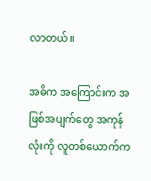လာတယ်။

အဓိက အကြောင်းက အဖြစ်အပျက်တွေ အကုန်လုံးကို လူတစ်ယောက်က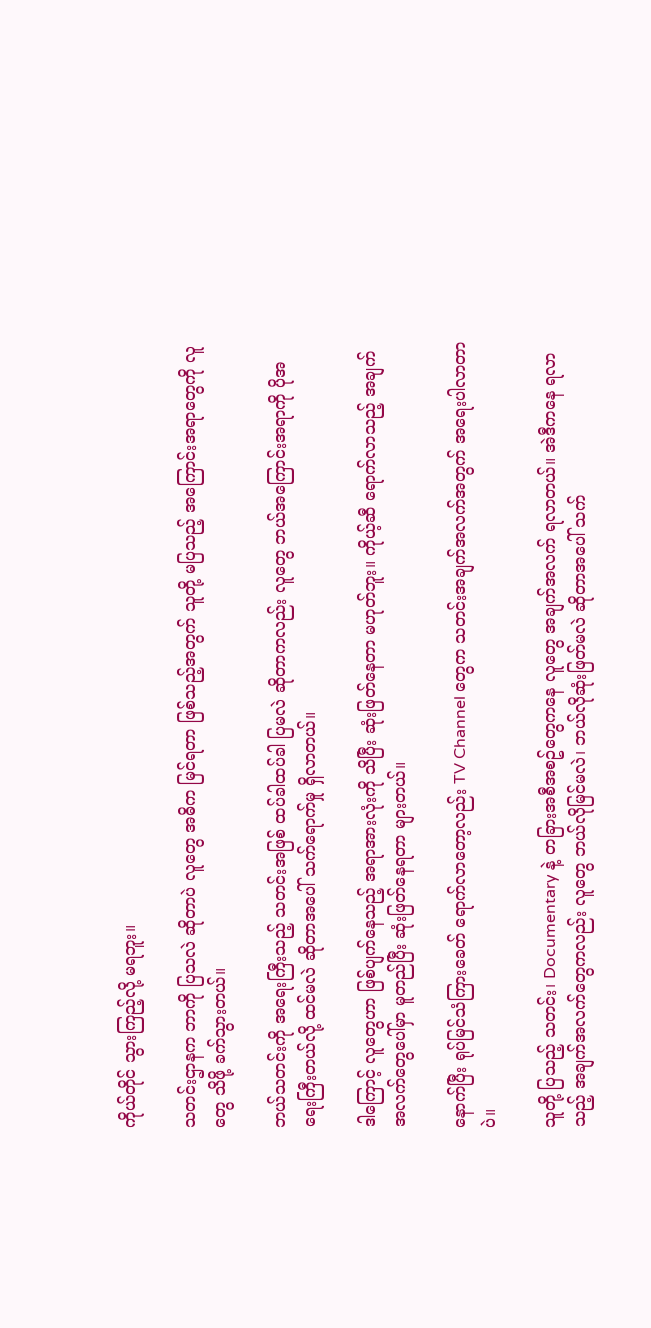ကိုယ်တိုင် သွားကြည့်လို့ မရဘူး။

သတင်းဌာနက ဘာကို ပြသလဲ ဆိုတာပဲ လူတွေ အဓိက မြင်ရတာ ဖြစ်သည့်အတွက် သူတို့ မပြသည့် အကြောင်းအရာတွေကို လူတွေ သိဖို့ ခက်သွားတယ်။

ဘယ်သတင်းကို အရေးကြီးသည့် သတင်းအဖြစ် ထပ်ခါထပ်ခါ ပြမလဲ ဆိုတာကလည်း လူတွေ ဘယ်အကြောင်းအရာကို ပိုအရေးကြီးတယ်လို့ ထင်မလဲ ဆိုတာအပေါ် သက်ရောက်မှု ရှိလာတယ်။

ဒါကြောင့် လူတွေဟာ ဖြစ်ပျက်နေသည့် အရာအားလုံးကို သိပြီး ဆုံးဖြတ်နေတာ မဟုတ်ဘူး။ ကိုယ့်ဆီ ရောက်လာသည့် အချက်အလက်တွေပေါ်မှာ မူတည်ပြီး ဆုံးဖြတ်နေရတာ များတယ်။

နောက်ပြီး ရုပ်မြင်သံကြားခေတ် ရောက်လာတော့လည်း TV Channel တွေက သတင်းအချက်အလက်အတွက် အရေးပါလာတာပဲ။

သူတို့ ပြသည့် သတင်း၊ Documentary နဲ့ တခြားအစီအစဥ်တွေကနေ လူတွေ အချက်အလက် ရလာတယ်။ အဲဒီကနေ ရလာသည့် အချက်အလက်တွေကလည်း လူတွေ ဘယ်လိုမြင်မလဲ၊ ဘယ်လိုဆုံးဖြတ်မလဲ ဆိုတာအပေါ် သက်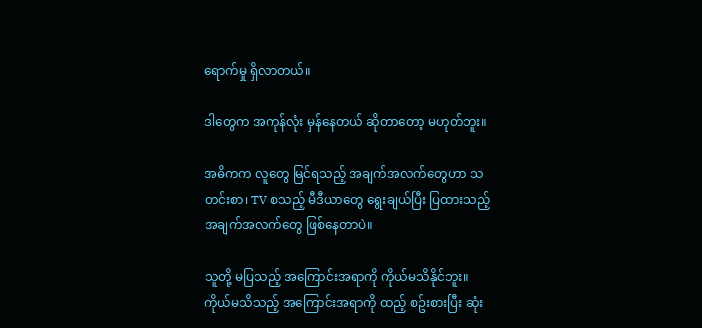ရောက်မှု ရှိလာတယ်။

ဒါတွေက အကုန်လုံး မှန်နေတယ် ဆိုတာတော့ မဟုတ်ဘူး။

အဓိကက လူတွေ မြင်ရသည့် အချက်အလက်တွေဟာ သတင်းစာ၊ TV စသည့် မီဒီယာတွေ ရွေးချယ်ပြီး ပြထားသည့် အချက်အလက်တွေ ဖြစ်နေတာပဲ။

သူတို့ မပြသည့် အကြောင်းအရာကို ကိုယ်မသိနိုင်ဘူး။ ကိုယ်မသိသည့် အကြောင်းအရာကို ထည့် စဥ်းစားပြီး ဆုံး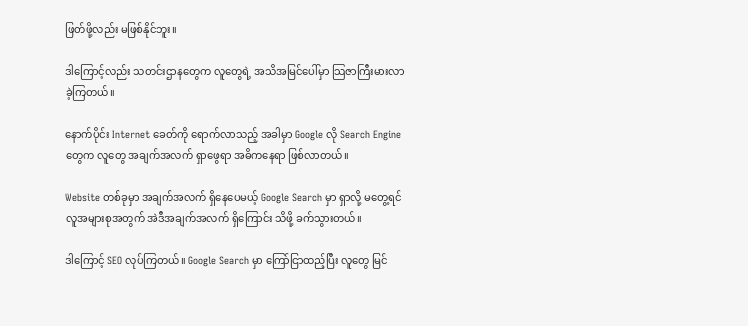ဖြတ်ဖို့လည်း မဖြစ်နိုင်ဘူး။

ဒါကြောင့်လည်း သတင်းဌာနတွေက လူတွေရဲ့ အသိအမြင်ပေါ်မှာ သြဇာကြီးမားလာခဲ့ကြတယ်။

နောက်ပိုင်း Internet ခေတ်ကို ရောက်လာသည့် အခါမှာ Google လို Search Engine တွေက လူတွေ အချက်အလက် ရှာဖွေရာ အဓိကနေရာ ဖြစ်လာတယ်။

Website တစ်ခုမှာ အချက်အလက် ရှိနေပေမယ့် Google Search မှာ ရှာလို့ မတွေ့ရင် လူအများစုအတွက် အဲဒီအချက်အလက် ရှိကြောင်း သိဖို့ ခက်သွားတယ်။

ဒါကြောင့် SEO လုပ်ကြတယ်။ Google Search မှာ ကြော်ငြာထည့်ပြီး လူတွေ မြင်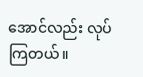အောင်လည်း လုပ်ကြတယ်။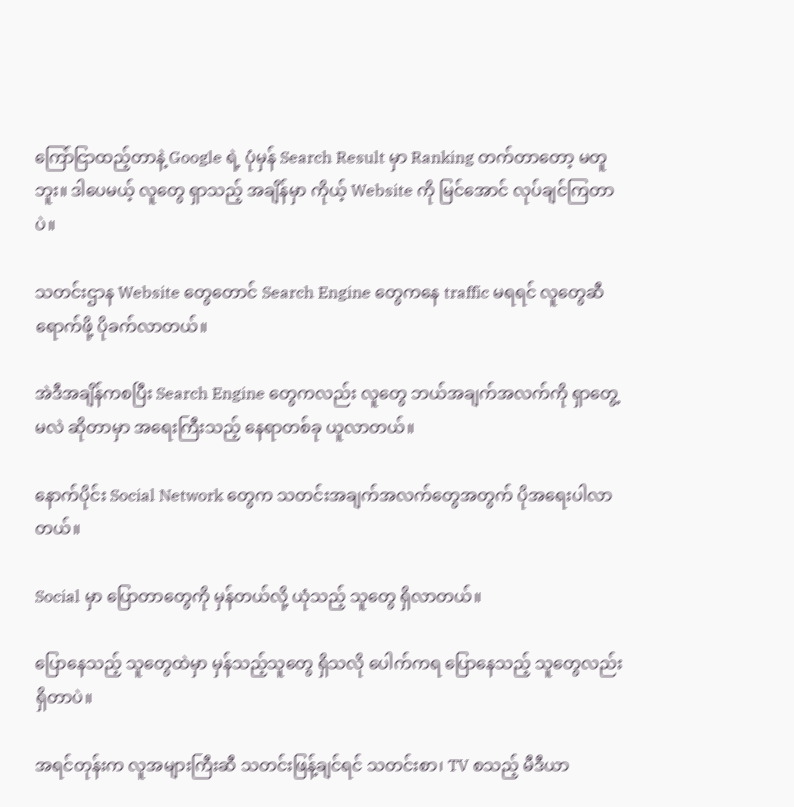ကြော်ငြာထည့်တာနဲ့ Google ရဲ့ ပုံမှန် Search Result မှာ Ranking တက်တာတော့ မတူဘူး။ ဒါပေမယ့် လူတွေ ရှာသည့် အချိန်မှာ ကိုယ့် Website ကို မြင်အောင် လုပ်ချင်ကြတာပဲ။

သတင်းဌာန Website တွေတောင် Search Engine တွေကနေ traffic မရရင် လူတွေဆီ ရောက်ဖို့ ပိုခက်လာတယ်။

အဲဒီအချိန်ကစပြီး Search Engine တွေကလည်း လူတွေ ဘယ်အချက်အလက်ကို ရှာတွေ့မလဲ ဆိုတာမှာ အရေးကြီးသည့် နေရာတစ်ခု ယူလာတယ်။

နောက်ပိုင်း Social Network တွေက သတင်းအချက်အလက်တွေအတွက် ပိုအရေးပါလာတယ်။

Social မှာ ပြောတာတွေကို မှန်တယ်လို့ ယုံသည့် သူတွေ ရှိလာတယ်။

ပြောနေသည့် သူတွေထဲမှာ မှန်သည့်သူတွေ ရှိသလို ပေါက်ကရ ပြောနေသည့် သူတွေလည်း ရှိတာပဲ။

အရင်တုန်းက လူအများကြီးဆီ သတင်းဖြန့်ချင်ရင် သတင်းစာ၊ TV စသည့် မီဒီယာ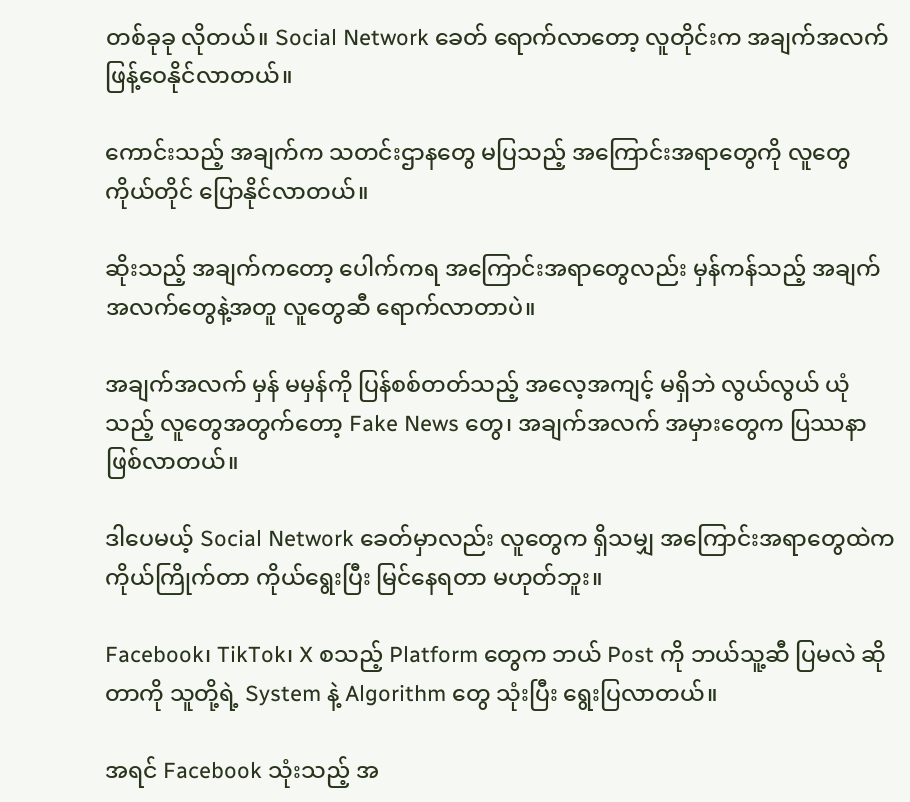တစ်ခုခု လိုတယ်။ Social Network ခေတ် ရောက်လာတော့ လူတိုင်းက အချက်အလက် ဖြန့်ဝေနိုင်လာတယ်။

ကောင်းသည့် အချက်က သတင်းဌာနတွေ မပြသည့် အကြောင်းအရာတွေကို လူတွေ ကိုယ်တိုင် ပြောနိုင်လာတယ်။

ဆိုးသည့် အချက်ကတော့ ပေါက်ကရ အကြောင်းအရာတွေလည်း မှန်ကန်သည့် အချက်အလက်တွေနဲ့အတူ လူတွေဆီ ရောက်လာတာပဲ။

အချက်အလက် မှန် မမှန်ကို ပြန်စစ်တတ်သည့် အလေ့အကျင့် မရှိဘဲ လွယ်လွယ် ယုံသည့် လူတွေအတွက်တော့ Fake News တွေ၊ အချက်အလက် အမှားတွေက ပြဿနာ ဖြစ်လာတယ်။

ဒါပေမယ့် Social Network ခေတ်မှာလည်း လူတွေက ရှိသမျှ အကြောင်းအရာတွေထဲက ကိုယ်ကြိုက်တာ ကိုယ်ရွေးပြီး မြင်နေရတာ မဟုတ်ဘူး။

Facebook၊ TikTok၊ X စသည့် Platform တွေက ဘယ် Post ကို ဘယ်သူ့ဆီ ပြမလဲ ဆိုတာကို သူတို့ရဲ့ System နဲ့ Algorithm တွေ သုံးပြီး ရွေးပြလာတယ်။

အရင် Facebook သုံးသည့် အ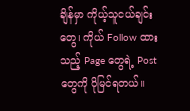ချိန်မှာ ကိုယ့်သူငယ်ချင်းတွေ၊ ကိုယ် Follow ထားသည့် Page တွေရဲ့ Post တွေကို ပိုမြင်ရတယ်။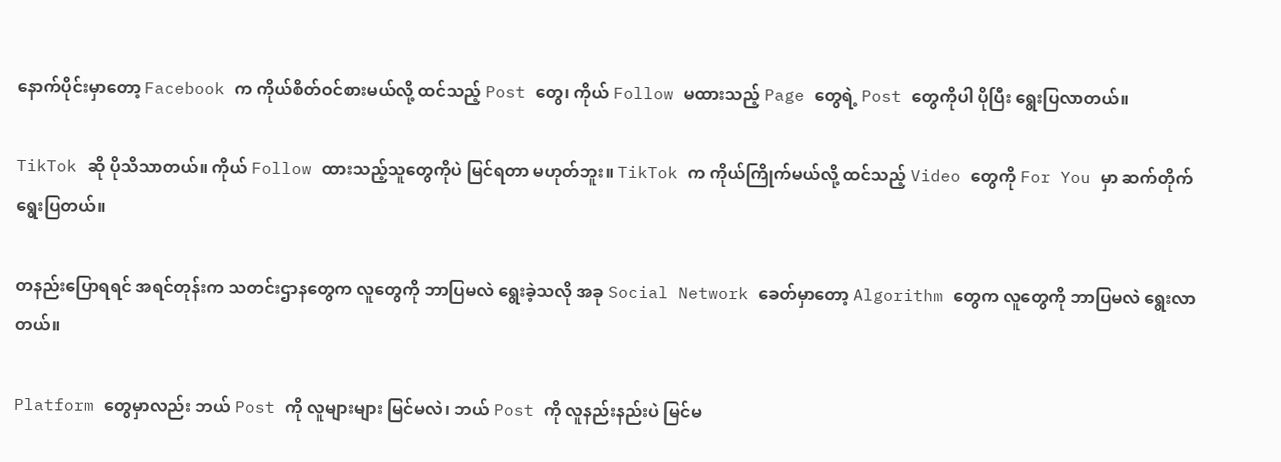နောက်ပိုင်းမှာတော့ Facebook က ကိုယ်စိတ်ဝင်စားမယ်လို့ ထင်သည့် Post တွေ၊ ကိုယ် Follow မထားသည့် Page တွေရဲ့ Post တွေကိုပါ ပိုပြီး ရွေးပြလာတယ်။

TikTok ဆို ပိုသိသာတယ်။ ကိုယ် Follow ထားသည့်သူတွေကိုပဲ မြင်ရတာ မဟုတ်ဘူး။ TikTok က ကိုယ်ကြိုက်မယ်လို့ ထင်သည့် Video တွေကို For You မှာ ဆက်တိုက် ရွေးပြတယ်။

တနည်းပြောရရင် အရင်တုန်းက သတင်းဌာနတွေက လူတွေကို ဘာပြမလဲ ရွေးခဲ့သလို အခု Social Network ခေတ်မှာတော့ Algorithm တွေက လူတွေကို ဘာပြမလဲ ရွေးလာတယ်။

Platform တွေမှာလည်း ဘယ် Post ကို လူများများ မြင်မလဲ၊ ဘယ် Post ကို လူနည်းနည်းပဲ မြင်မ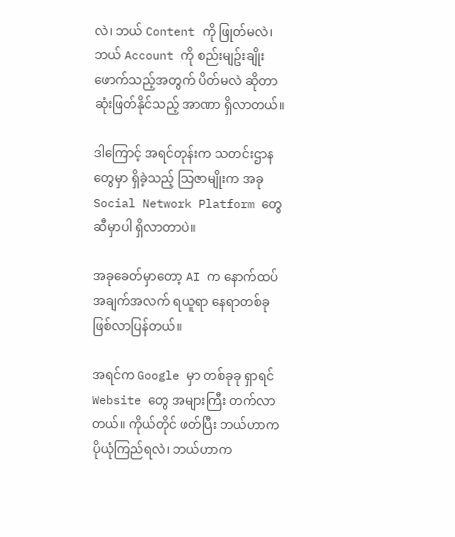လဲ၊ ဘယ် Content ကို ဖြုတ်မလဲ၊ ဘယ် Account ကို စည်းမျဥ်းချိုးဖောက်သည့်အတွက် ပိတ်မလဲ ဆိုတာ ဆုံးဖြတ်နိုင်သည့် အာဏာ ရှိလာတယ်။

ဒါကြောင့် အရင်တုန်းက သတင်းဌာနတွေမှာ ရှိခဲ့သည့် သြဇာမျိုးက အခု Social Network Platform တွေဆီမှာပါ ရှိလာတာပဲ။

အခုခေတ်မှာတော့ AI က နောက်ထပ် အချက်အလက် ရယူရာ နေရာတစ်ခု ဖြစ်လာပြန်တယ်။

အရင်က Google မှာ တစ်ခုခု ရှာရင် Website တွေ အများကြီး တက်လာတယ်။ ကိုယ်တိုင် ဖတ်ပြီး ဘယ်ဟာက ပိုယုံကြည်ရလဲ၊ ဘယ်ဟာက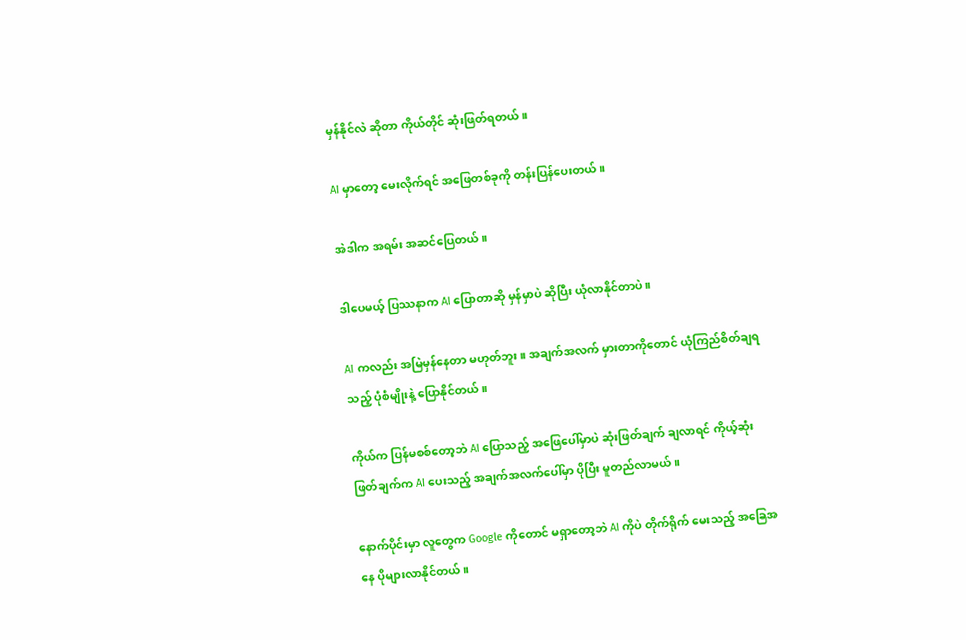မှန်နိုင်လဲ ဆိုတာ ကိုယ်တိုင် ဆုံးဖြတ်ရတယ်။

AI မှာတော့ မေးလိုက်ရင် အဖြေတစ်ခုကို တန်းပြန်ပေးတယ်။

အဲဒါက အရမ်း အဆင်ပြေတယ်။

ဒါပေမယ့် ပြဿနာက AI ပြောတာဆို မှန်မှာပဲ ဆိုပြီး ယုံလာနိုင်တာပဲ။

AI ကလည်း အမြဲမှန်နေတာ မဟုတ်ဘူး။ အချက်အလက် မှားတာကိုတောင် ယုံကြည်စိတ်ချရသည့် ပုံစံမျိုးနဲ့ ပြောနိုင်တယ်။

ကိုယ်က ပြန်မစစ်တော့ဘဲ AI ပြောသည့် အဖြေပေါ်မှာပဲ ဆုံးဖြတ်ချက် ချလာရင် ကိုယ့်ဆုံးဖြတ်ချက်က AI ပေးသည့် အချက်အလက်ပေါ်မှာ ပိုပြီး မူတည်လာမယ်။

နောက်ပိုင်းမှာ လူတွေက Google ကိုတောင် မရှာတော့ဘဲ AI ကိုပဲ တိုက်ရိုက် မေးသည့် အခြေအနေ ပိုများလာနိုင်တယ်။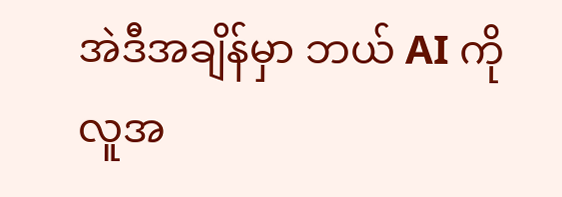အဲဒီအချိန်မှာ ဘယ် AI ကို လူအ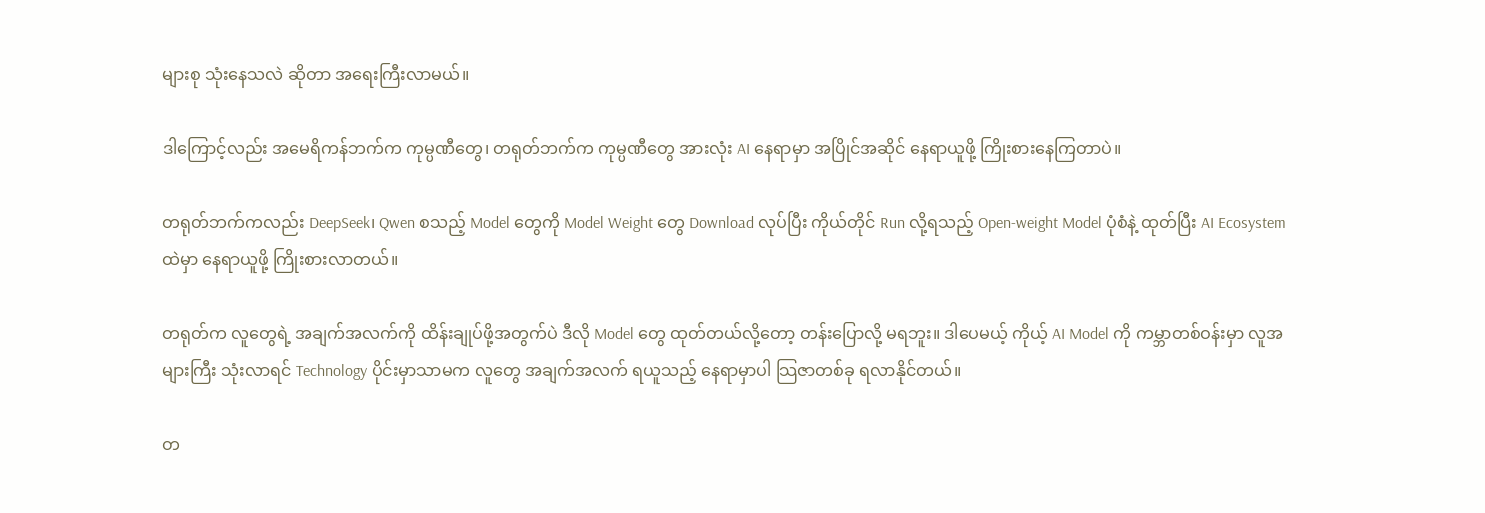များစု သုံးနေသလဲ ဆိုတာ အရေးကြီးလာမယ်။

ဒါကြောင့်လည်း အမေရိကန်ဘက်က ကုမ္ပဏီတွေ၊ တရုတ်ဘက်က ကုမ္ပဏီတွေ အားလုံး AI နေရာမှာ အပြိုင်အဆိုင် နေရာယူဖို့ ကြိုးစားနေကြတာပဲ။

တရုတ်ဘက်ကလည်း DeepSeek၊ Qwen စသည့် Model တွေကို Model Weight တွေ Download လုပ်ပြီး ကိုယ်တိုင် Run လို့ရသည့် Open-weight Model ပုံစံနဲ့ ထုတ်ပြီး AI Ecosystem ထဲမှာ နေရာယူဖို့ ကြိုးစားလာတယ်။

တရုတ်က လူတွေရဲ့ အချက်အလက်ကို ထိန်းချုပ်ဖို့အတွက်ပဲ ဒီလို Model တွေ ထုတ်တယ်လို့တော့ တန်းပြောလို့ မရဘူး။ ဒါပေမယ့် ကိုယ့် AI Model ကို ကမ္ဘာတစ်ဝန်းမှာ လူအများကြီး သုံးလာရင် Technology ပိုင်းမှာသာမက လူတွေ အချက်အလက် ရယူသည့် နေရာမှာပါ သြဇာတစ်ခု ရလာနိုင်တယ်။

တ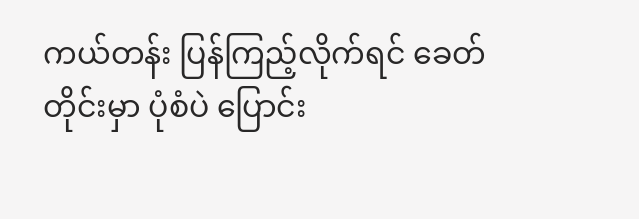ကယ်တန်း ပြန်ကြည့်လိုက်ရင် ခေတ်တိုင်းမှာ ပုံစံပဲ ပြောင်း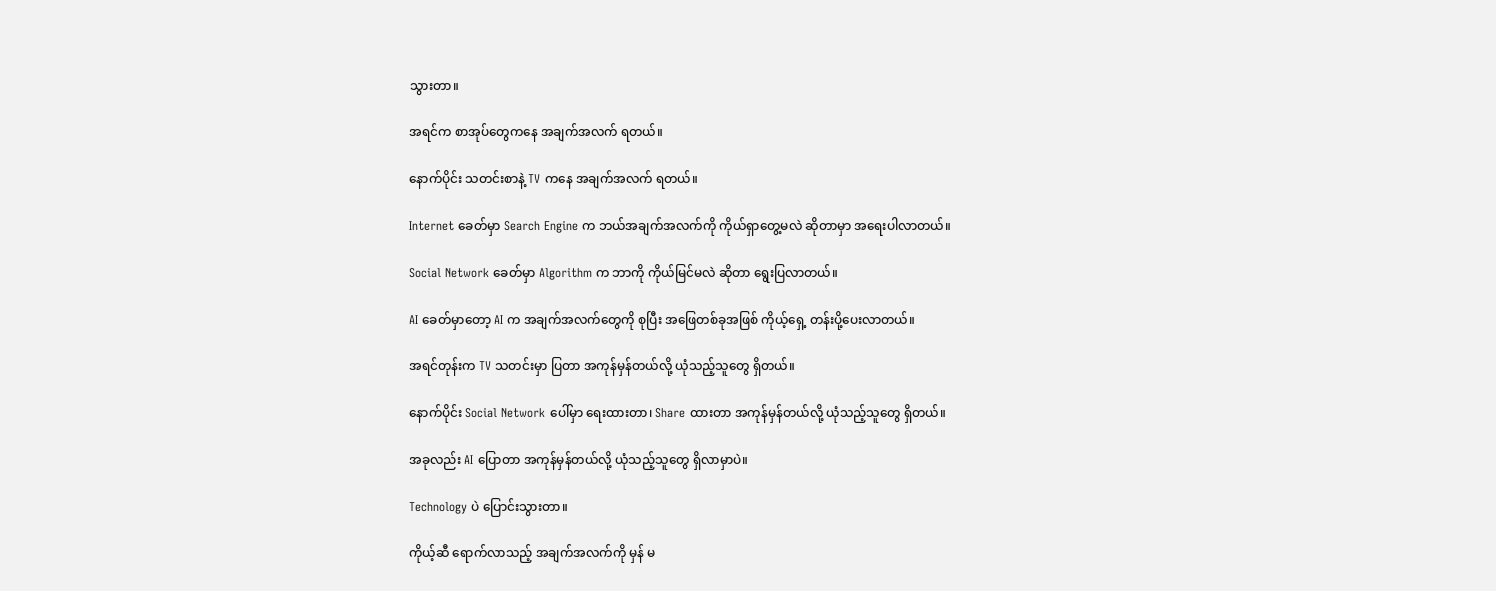သွားတာ။

အရင်က စာအုပ်တွေကနေ အချက်အလက် ရတယ်။

နောက်ပိုင်း သတင်းစာနဲ့ TV ကနေ အချက်အလက် ရတယ်။

Internet ခေတ်မှာ Search Engine က ဘယ်အချက်အလက်ကို ကိုယ်ရှာတွေ့မလဲ ဆိုတာမှာ အရေးပါလာတယ်။

Social Network ခေတ်မှာ Algorithm က ဘာကို ကိုယ်မြင်မလဲ ဆိုတာ ရွေးပြလာတယ်။

AI ခေတ်မှာတော့ AI က အချက်အလက်တွေကို စုပြီး အဖြေတစ်ခုအဖြစ် ကိုယ့်ရှေ့ တန်းပို့ပေးလာတယ်။

အရင်တုန်းက TV သတင်းမှာ ပြတာ အကုန်မှန်တယ်လို့ ယုံသည့်သူတွေ ရှိတယ်။

နောက်ပိုင်း Social Network ပေါ်မှာ ရေးထားတာ၊ Share ထားတာ အကုန်မှန်တယ်လို့ ယုံသည့်သူတွေ ရှိတယ်။

အခုလည်း AI ပြောတာ အကုန်မှန်တယ်လို့ ယုံသည့်သူတွေ ရှိလာမှာပဲ။

Technology ပဲ ပြောင်းသွားတာ။

ကိုယ့်ဆီ ရောက်လာသည့် အချက်အလက်ကို မှန် မ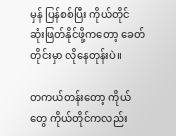မှန် ပြန်စစ်ပြီး ကိုယ်တိုင် ဆုံးဖြတ်နိုင်ဖို့ကတော့ ခေတ်တိုင်းမှာ လိုနေတုန်းပဲ။

တကယ်တန်းတော့ ကိုယ်တွေ ကိုယ်တိုင်ကလည်း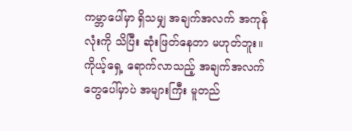ကမ္ဘာပေါ်မှာ ရှိသမျှ အချက်အလက် အကုန်လုံးကို သိပြီး ဆုံးဖြတ်နေတာ မဟုတ်ဘူး။ ကိုယ့်ရှေ့ ရောက်လာသည့် အချက်အလက်တွေပေါ်မှာပဲ အများကြီး မူတည်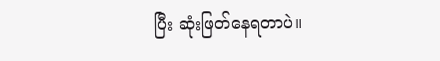ပြီး ဆုံးဖြတ်နေရတာပဲ။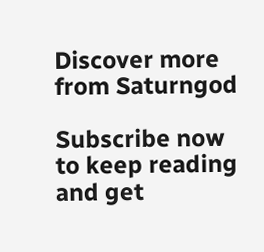Discover more from Saturngod

Subscribe now to keep reading and get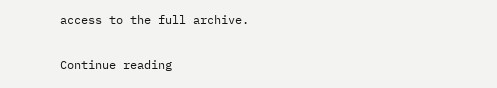access to the full archive.

Continue reading